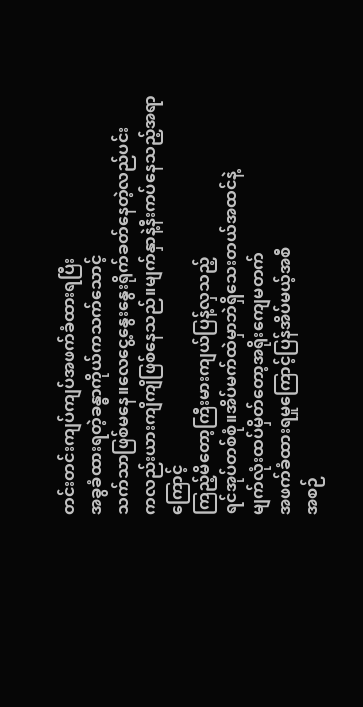တင်းတင်းကျပ်ကျပ်အဖက်ခံထားရပြီး
အခွခံထားရတဲ့ခန္ဓာကိုယ်ကသက်သောင့်
သက်သာဖြစ်မနေ။လေငွေ့နွေးနွေးရိုက်ခတ်နေတဲ့လည်ပင်း
ကလည်းယားကျိကျိဖြစ်နေသည်။မျက်နှာနဲ့နီးကပ်နေသည့်အရာကြောင့်
ကြည့်မိတော့ကြီးမားကျယ်ပြန့်လှသည့်
ရင်အုပ်တစ်စုံ။အိပ်မက်ထဲမှာဘဲရှိသေးတယ်အထင်နဲ့
မျက်လုံးထပ်မှိတ်တော့အရိုးကျေမတက်
အဖက်ခံထားရမှုကြောင့်ပြန်အိပ်မယ့်အစီ
အစဉ်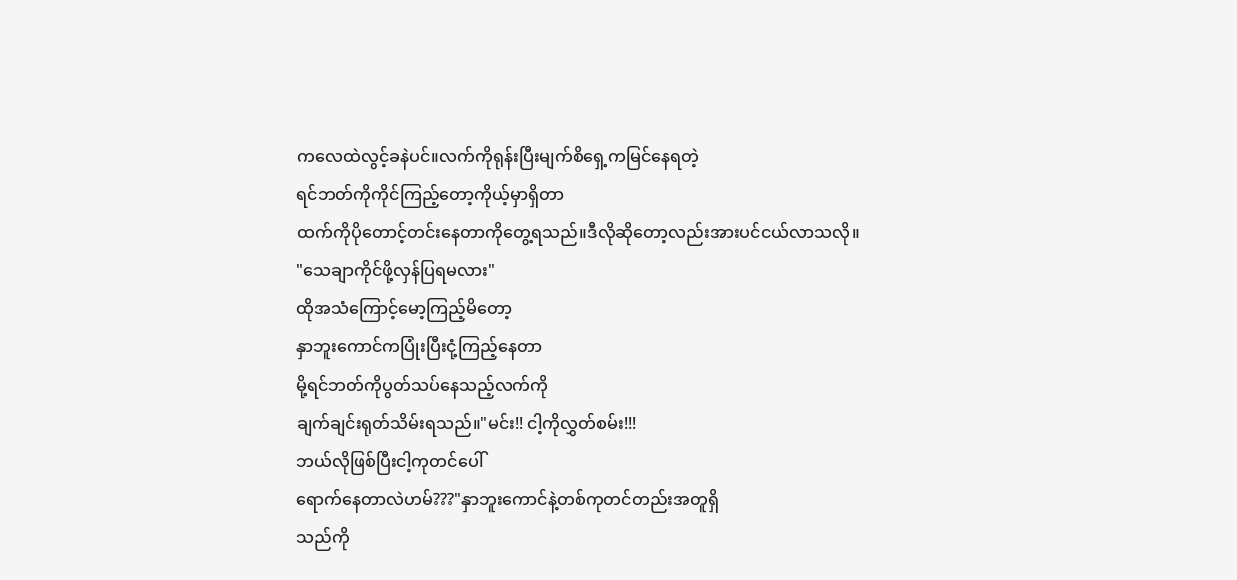ကလေထဲလွင့်ခနဲပင်။လက်ကိုရုန်းပြီးမျက်စိရှေ့ကမြင်နေရတဲ့
ရင်ဘတ်ကိုကိုင်ကြည့်တော့ကိုယ့်မှာရှိတာ
ထက်ကိုပိုတောင့်တင်းနေတာကိုတွေ့ရသည်။ဒီလိုဆိုတော့လည်းအားပင်ငယ်လာသလို။
"သေချာကိုင်ဖို့လှန်ပြရမလား"
ထိုအသံကြောင့်မော့ကြည့်မိတော့
နှာဘူးကောင်ကပြုံးပြီးငုံ့ကြည့်နေတာ
မို့ရင်ဘတ်ကိုပွတ်သပ်နေသည့်လက်ကို
ချက်ချင်းရုတ်သိမ်းရသည်။"မင်း!! ငါ့ကိုလွှတ်စမ်း!!!
ဘယ်လိုဖြစ်ပြီးငါ့ကုတင်ပေါ်
ရောက်နေတာလဲဟမ်???"နှာဘူးကောင်နဲ့တစ်ကုတင်တည်းအတူရှိ
သည်ကို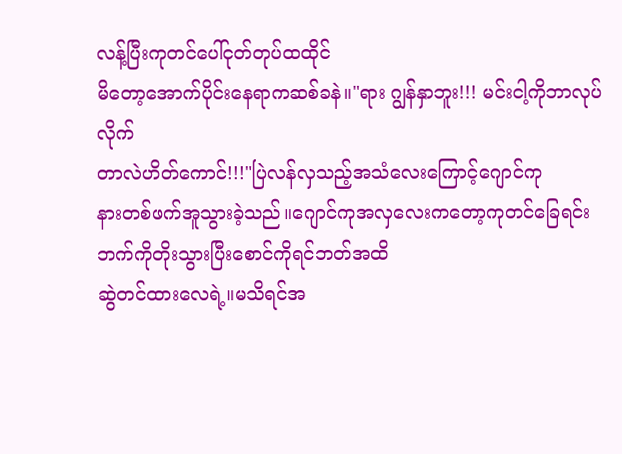လန့်ပြီးကုတင်ပေါ်ငုတ်တုပ်ထထိုင်
မိတော့အောက်ပိုင်းနေရာကဆစ်ခနဲ။"ရား ဂျွန်နှာဘူး!!! မင်းငါ့ကိုဘာလုပ်လိုက်
တာလဲဟိတ်ကောင်!!!"ပြဲလန်လှသည့်အသံလေးကြောင့်ဂျောင်ကု
နားတစ်ဖက်အူသွားခဲ့သည်။ဂျောင်ကုအလှလေးကတော့ကုတင်ခြေရင်း
ဘက်ကိုတိုးသွားပြီးစောင်ကိုရင်ဘတ်အထိ
ဆွဲတင်ထားလေရဲ့။မသိရင်အ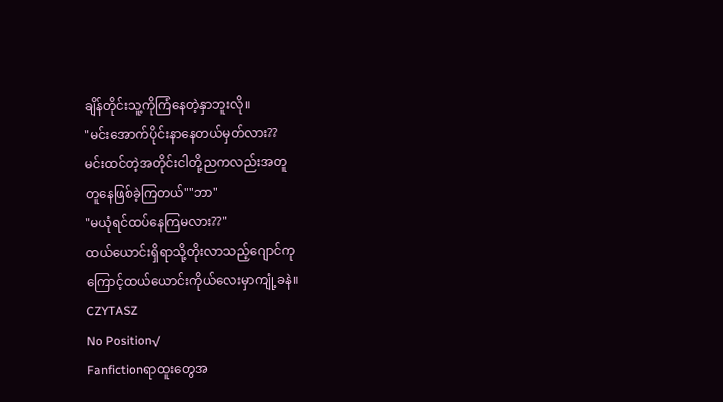ချိန်တိုင်းသူ့ကိုကြံနေတဲ့နှာဘူးလို။
"မင်းအောက်ပိုင်းနာနေတယ်မှတ်လား??
မင်းထင်တဲ့အတိုင်းငါတို့ညကလည်းအတူ
တူနေဖြစ်ခဲ့ကြတယ်""ဘာ"
"မယုံရင်ထပ်နေကြမလား??"
ထယ်ယောင်းရှိရာသို့တိုးလာသည့်ဂျောင်ကု
ကြောင့်ထယ်ယောင်းကိုယ်လေးမှာကျုံ့ခနဲ။
CZYTASZ
No Position√
Fanfictionရာထူးတွေအ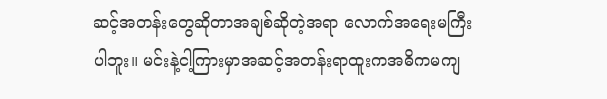ဆင့်အတန်းတွေဆိုတာအချစ်ဆိုတဲ့အရာ လောက်အရေးမကြီးပါဘူး။ မင်းနဲ့ငါ့ကြားမှာအဆင့်အတန်းရာထူးကအဓိကမကျ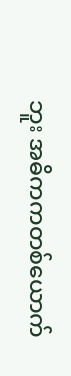ဘူး အဓိကကတစ်ယောက်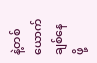နဲ့တစ်ယောက်ချစ်နေဖို့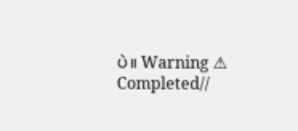ပဲ။ Warning ⚠ Completed//